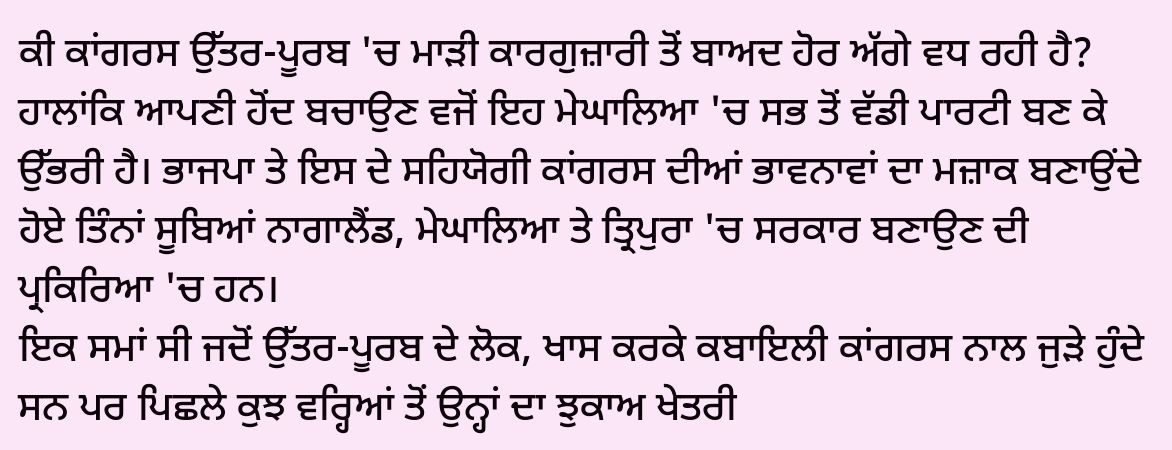ਕੀ ਕਾਂਗਰਸ ਉੱਤਰ-ਪੂਰਬ 'ਚ ਮਾੜੀ ਕਾਰਗੁਜ਼ਾਰੀ ਤੋਂ ਬਾਅਦ ਹੋਰ ਅੱਗੇ ਵਧ ਰਹੀ ਹੈ? ਹਾਲਾਂਕਿ ਆਪਣੀ ਹੋਂਦ ਬਚਾਉਣ ਵਜੋਂ ਇਹ ਮੇਘਾਲਿਆ 'ਚ ਸਭ ਤੋਂ ਵੱਡੀ ਪਾਰਟੀ ਬਣ ਕੇ ਉੱਭਰੀ ਹੈ। ਭਾਜਪਾ ਤੇ ਇਸ ਦੇ ਸਹਿਯੋਗੀ ਕਾਂਗਰਸ ਦੀਆਂ ਭਾਵਨਾਵਾਂ ਦਾ ਮਜ਼ਾਕ ਬਣਾਉਂਦੇ ਹੋਏ ਤਿੰਨਾਂ ਸੂਬਿਆਂ ਨਾਗਾਲੈਂਡ, ਮੇਘਾਲਿਆ ਤੇ ਤ੍ਰਿਪੁਰਾ 'ਚ ਸਰਕਾਰ ਬਣਾਉਣ ਦੀ ਪ੍ਰਕਿਰਿਆ 'ਚ ਹਨ।
ਇਕ ਸਮਾਂ ਸੀ ਜਦੋਂ ਉੱਤਰ-ਪੂਰਬ ਦੇ ਲੋਕ, ਖਾਸ ਕਰਕੇ ਕਬਾਇਲੀ ਕਾਂਗਰਸ ਨਾਲ ਜੁੜੇ ਹੁੰਦੇ ਸਨ ਪਰ ਪਿਛਲੇ ਕੁਝ ਵਰ੍ਹਿਆਂ ਤੋਂ ਉਨ੍ਹਾਂ ਦਾ ਝੁਕਾਅ ਖੇਤਰੀ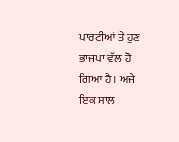ਪਾਰਟੀਆਂ ਤੇ ਹੁਣ ਭਾਜਪਾ ਵੱਲ ਹੋ ਗਿਆ ਹੈ। ਅਜੇ ਇਕ ਸਾਲ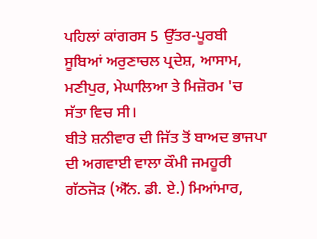ਪਹਿਲਾਂ ਕਾਂਗਰਸ 5 ਉੱਤਰ-ਪੂਰਬੀ ਸੂਬਿਆਂ ਅਰੁਣਾਚਲ ਪ੍ਰਦੇਸ਼, ਆਸਾਮ, ਮਣੀਪੁਰ, ਮੇਘਾਲਿਆ ਤੇ ਮਿਜ਼ੋਰਮ 'ਚ ਸੱਤਾ ਵਿਚ ਸੀ।
ਬੀਤੇ ਸ਼ਨੀਵਾਰ ਦੀ ਜਿੱਤ ਤੋਂ ਬਾਅਦ ਭਾਜਪਾ ਦੀ ਅਗਵਾਈ ਵਾਲਾ ਕੌਮੀ ਜਮਹੂਰੀ ਗੱਠਜੋੜ (ਐੱਨ. ਡੀ. ਏ.) ਮਿਆਂਮਾਰ,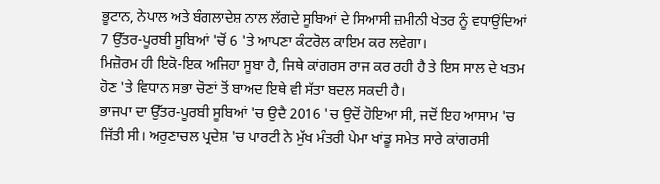ਭੂਟਾਨ, ਨੇਪਾਲ ਅਤੇ ਬੰਗਲਾਦੇਸ਼ ਨਾਲ ਲੱਗਦੇ ਸੂਬਿਆਂ ਦੇ ਸਿਆਸੀ ਜ਼ਮੀਨੀ ਖੇਤਰ ਨੂੰ ਵਧਾਉਂਦਿਆਂ 7 ਉੱਤਰ-ਪੂਰਬੀ ਸੂਬਿਆਂ 'ਚੋਂ 6 'ਤੇ ਆਪਣਾ ਕੰਟਰੋਲ ਕਾਇਮ ਕਰ ਲਵੇਗਾ।
ਮਿਜ਼ੋਰਮ ਹੀ ਇਕੋ-ਇਕ ਅਜਿਹਾ ਸੂਬਾ ਹੈ, ਜਿਥੇ ਕਾਂਗਰਸ ਰਾਜ ਕਰ ਰਹੀ ਹੈ ਤੇ ਇਸ ਸਾਲ ਦੇ ਖਤਮ ਹੋਣ 'ਤੇ ਵਿਧਾਨ ਸਭਾ ਚੋਣਾਂ ਤੋਂ ਬਾਅਦ ਇਥੇ ਵੀ ਸੱਤਾ ਬਦਲ ਸਕਦੀ ਹੈ।
ਭਾਜਪਾ ਦਾ ਉੱਤਰ-ਪੂਰਬੀ ਸੂਬਿਆਂ 'ਚ ਉਦੈ 2016 'ਚ ਉਦੋਂ ਹੋਇਆ ਸੀ, ਜਦੋਂ ਇਹ ਆਸਾਮ 'ਚ ਜਿੱਤੀ ਸੀ। ਅਰੁਣਾਚਲ ਪ੍ਰਦੇਸ਼ 'ਚ ਪਾਰਟੀ ਨੇ ਮੁੱਖ ਮੰਤਰੀ ਪੇਮਾ ਖਾਂਡੂ ਸਮੇਤ ਸਾਰੇ ਕਾਂਗਰਸੀ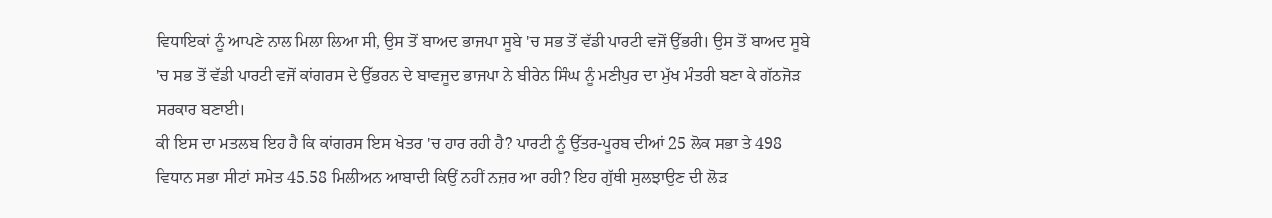ਵਿਧਾਇਕਾਂ ਨੂੰ ਆਪਣੇ ਨਾਲ ਮਿਲਾ ਲਿਆ ਸੀ, ਉਸ ਤੋਂ ਬਾਅਦ ਭਾਜਪਾ ਸੂਬੇ 'ਚ ਸਭ ਤੋਂ ਵੱਡੀ ਪਾਰਟੀ ਵਜੋਂ ਉੱਭਰੀ। ਉਸ ਤੋਂ ਬਾਅਦ ਸੂਬੇ 'ਚ ਸਭ ਤੋਂ ਵੱਡੀ ਪਾਰਟੀ ਵਜੋਂ ਕਾਂਗਰਸ ਦੇ ਉੱਭਰਨ ਦੇ ਬਾਵਜੂਦ ਭਾਜਪਾ ਨੇ ਬੀਰੇਨ ਸਿੰਘ ਨੂੰ ਮਣੀਪੁਰ ਦਾ ਮੁੱਖ ਮੰਤਰੀ ਬਣਾ ਕੇ ਗੱਠਜੋੜ ਸਰਕਾਰ ਬਣਾਈ।
ਕੀ ਇਸ ਦਾ ਮਤਲਬ ਇਹ ਹੈ ਕਿ ਕਾਂਗਰਸ ਇਸ ਖੇਤਰ 'ਚ ਹਾਰ ਰਹੀ ਹੈ? ਪਾਰਟੀ ਨੂੰ ਉੱਤਰ-ਪੂਰਬ ਦੀਆਂ 25 ਲੋਕ ਸਭਾ ਤੇ 498 ਵਿਧਾਨ ਸਭਾ ਸੀਟਾਂ ਸਮੇਤ 45.58 ਮਿਲੀਅਨ ਆਬਾਦੀ ਕਿਉਂ ਨਹੀਂ ਨਜ਼ਰ ਆ ਰਹੀ? ਇਹ ਗੁੱਥੀ ਸੁਲਝਾਉਣ ਦੀ ਲੋੜ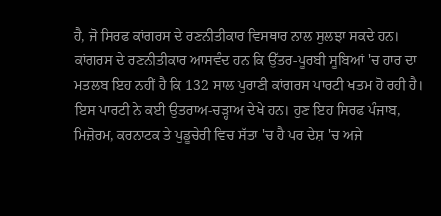ਹੈ, ਜੋ ਸਿਰਫ ਕਾਂਗਰਸ ਦੇ ਰਣਨੀਤੀਕਾਰ ਵਿਸਥਾਰ ਨਾਲ ਸੁਲਝਾ ਸਕਦੇ ਹਨ। ਕਾਂਗਰਸ ਦੇ ਰਣਨੀਤੀਕਾਰ ਆਸਵੰਦ ਹਨ ਕਿ ਉੱਤਰ-ਪੂਰਬੀ ਸੂਬਿਆਂ 'ਚ ਹਾਰ ਦਾ ਮਤਲਬ ਇਹ ਨਹੀਂ ਹੈ ਕਿ 132 ਸਾਲ ਪੁਰਾਣੀ ਕਾਂਗਰਸ ਪਾਰਟੀ ਖਤਮ ਹੋ ਰਹੀ ਹੈ।
ਇਸ ਪਾਰਟੀ ਨੇ ਕਈ ਉਤਰਾਅ-ਚੜ੍ਹਾਅ ਦੇਖੇ ਹਨ। ਹੁਣ ਇਹ ਸਿਰਫ ਪੰਜਾਬ, ਮਿਜ਼ੋਰਮ, ਕਰਨਾਟਕ ਤੇ ਪੁਡੂਚੇਰੀ ਵਿਚ ਸੱਤਾ 'ਚ ਹੈ ਪਰ ਦੇਸ਼ 'ਚ ਅਜੇ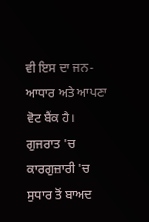ਵੀ ਇਸ ਦਾ ਜਨ-ਆਧਾਰ ਅਤੇ ਆਪਣਾ ਵੋਟ ਬੈਂਕ ਹੈ।
ਗੁਜਰਾਤ 'ਚ ਕਾਰਗੁਜ਼ਾਰੀ 'ਚ ਸੁਧਾਰ ਤੋਂ ਬਾਅਦ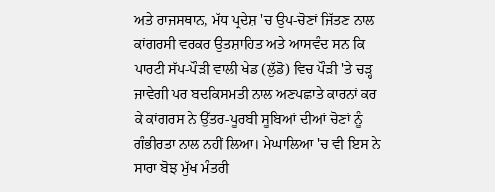ਅਤੇ ਰਾਜਸਥਾਨ, ਮੱਧ ਪ੍ਰਦੇਸ਼ 'ਚ ਉਪ-ਚੋਣਾਂ ਜਿੱਤਣ ਨਾਲ ਕਾਂਗਰਸੀ ਵਰਕਰ ਉਤਸ਼ਾਹਿਤ ਅਤੇ ਆਸਵੰਦ ਸਨ ਕਿ ਪਾਰਟੀ ਸੱਪ-ਪੌੜੀ ਵਾਲੀ ਖੇਡ (ਲੁੱਡੋ) ਵਿਚ ਪੌੜੀ 'ਤੇ ਚੜ੍ਹ ਜਾਵੇਗੀ ਪਰ ਬਦਕਿਸਮਤੀ ਨਾਲ ਅਣਪਛਾਤੇ ਕਾਰਨਾਂ ਕਰ ਕੇ ਕਾਂਗਰਸ ਨੇ ਉੱਤਰ-ਪੂਰਬੀ ਸੂਬਿਆਂ ਦੀਆਂ ਚੋਣਾਂ ਨੂੰ ਗੰਭੀਰਤਾ ਨਾਲ ਨਹੀਂ ਲਿਆ। ਮੇਘਾਲਿਆ 'ਚ ਵੀ ਇਸ ਨੇ ਸਾਰਾ ਬੋਝ ਮੁੱਖ ਮੰਤਰੀ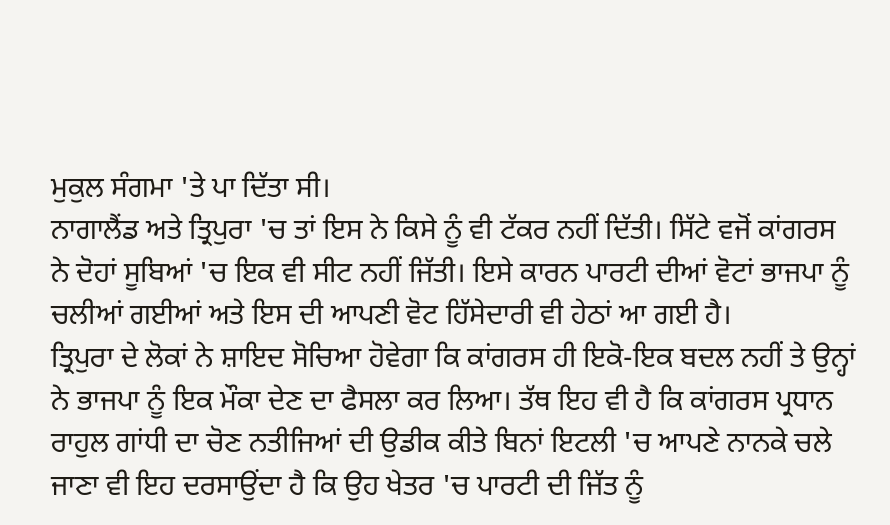ਮੁਕੁਲ ਸੰਗਮਾ 'ਤੇ ਪਾ ਦਿੱਤਾ ਸੀ।
ਨਾਗਾਲੈਂਡ ਅਤੇ ਤ੍ਰਿਪੁਰਾ 'ਚ ਤਾਂ ਇਸ ਨੇ ਕਿਸੇ ਨੂੰ ਵੀ ਟੱਕਰ ਨਹੀਂ ਦਿੱਤੀ। ਸਿੱਟੇ ਵਜੋਂ ਕਾਂਗਰਸ ਨੇ ਦੋਹਾਂ ਸੂਬਿਆਂ 'ਚ ਇਕ ਵੀ ਸੀਟ ਨਹੀਂ ਜਿੱਤੀ। ਇਸੇ ਕਾਰਨ ਪਾਰਟੀ ਦੀਆਂ ਵੋਟਾਂ ਭਾਜਪਾ ਨੂੰ ਚਲੀਆਂ ਗਈਆਂ ਅਤੇ ਇਸ ਦੀ ਆਪਣੀ ਵੋਟ ਹਿੱਸੇਦਾਰੀ ਵੀ ਹੇਠਾਂ ਆ ਗਈ ਹੈ।
ਤ੍ਰਿਪੁਰਾ ਦੇ ਲੋਕਾਂ ਨੇ ਸ਼ਾਇਦ ਸੋਚਿਆ ਹੋਵੇਗਾ ਕਿ ਕਾਂਗਰਸ ਹੀ ਇਕੋ-ਇਕ ਬਦਲ ਨਹੀਂ ਤੇ ਉਨ੍ਹਾਂ ਨੇ ਭਾਜਪਾ ਨੂੰ ਇਕ ਮੌਕਾ ਦੇਣ ਦਾ ਫੈਸਲਾ ਕਰ ਲਿਆ। ਤੱਥ ਇਹ ਵੀ ਹੈ ਕਿ ਕਾਂਗਰਸ ਪ੍ਰਧਾਨ ਰਾਹੁਲ ਗਾਂਧੀ ਦਾ ਚੋਣ ਨਤੀਜਿਆਂ ਦੀ ਉਡੀਕ ਕੀਤੇ ਬਿਨਾਂ ਇਟਲੀ 'ਚ ਆਪਣੇ ਨਾਨਕੇ ਚਲੇ ਜਾਣਾ ਵੀ ਇਹ ਦਰਸਾਉਂਦਾ ਹੈ ਕਿ ਉਹ ਖੇਤਰ 'ਚ ਪਾਰਟੀ ਦੀ ਜਿੱਤ ਨੂੰ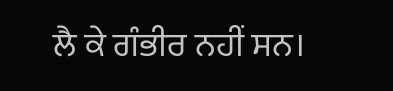ਲੈ ਕੇ ਗੰਭੀਰ ਨਹੀਂ ਸਨ।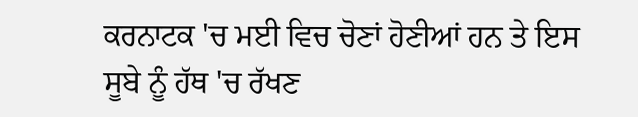ਕਰਨਾਟਕ 'ਚ ਮਈ ਵਿਚ ਚੋਣਾਂ ਹੋਣੀਆਂ ਹਨ ਤੇ ਇਸ ਸੂਬੇ ਨੂੰ ਹੱਥ 'ਚ ਰੱਖਣ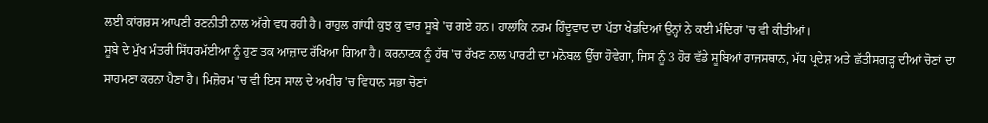ਲਈ ਕਾਂਗਰਸ ਆਪਣੀ ਰਣਨੀਤੀ ਨਾਲ ਅੱਗੇ ਵਧ ਰਹੀ ਹੈ। ਰਾਹੁਲ ਗਾਂਧੀ ਕੁਝ ਕੁ ਵਾਰ ਸੂਬੇ 'ਚ ਗਏ ਹਨ। ਹਾਲਾਂਕਿ ਨਰਮ ਹਿੰਦੂਵਾਦ ਦਾ ਪੱਤਾ ਖੇਡਦਿਆਂ ਉਨ੍ਹਾਂ ਨੇ ਕਈ ਮੰਦਿਰਾਂ 'ਚ ਵੀ ਕੀਤੀਆਂ।
ਸੂਬੇ ਦੇ ਮੁੱਖ ਮੰਤਰੀ ਸਿੱਧਰਮੱਈਆ ਨੂੰ ਹੁਣ ਤਕ ਆਜ਼ਾਦ ਰੱਖਿਆ ਗਿਆ ਹੈ। ਕਰਨਾਟਕ ਨੂੰ ਹੱਥ 'ਚ ਰੱਖਣ ਨਾਲ ਪਾਰਟੀ ਦਾ ਮਨੋਬਲ ਉੱਚਾ ਹੋਵੇਗਾ, ਜਿਸ ਨੂੰ 3 ਹੋਰ ਵੱਡੇ ਸੂਬਿਆਂ ਰਾਜਸਥਾਨ, ਮੱਧ ਪ੍ਰਦੇਸ਼ ਅਤੇ ਛੱਤੀਸਗੜ੍ਹ ਦੀਆਂ ਚੋਣਾਂ ਦਾ ਸਾਹਮਣਾ ਕਰਨਾ ਪੈਣਾ ਹੈ। ਮਿਜ਼ੋਰਮ 'ਚ ਵੀ ਇਸ ਸਾਲ ਦੇ ਅਖੀਰ 'ਚ ਵਿਧਾਨ ਸਭਾ ਚੋਣਾਂ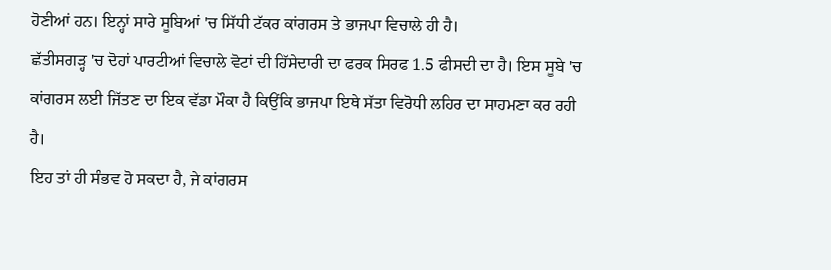ਹੋਣੀਆਂ ਹਨ। ਇਨ੍ਹਾਂ ਸਾਰੇ ਸੂਬਿਆਂ 'ਚ ਸਿੱਧੀ ਟੱਕਰ ਕਾਂਗਰਸ ਤੇ ਭਾਜਪਾ ਵਿਚਾਲੇ ਹੀ ਹੈ।
ਛੱਤੀਸਗੜ੍ਹ 'ਚ ਦੋਹਾਂ ਪਾਰਟੀਆਂ ਵਿਚਾਲੇ ਵੋਟਾਂ ਦੀ ਹਿੱਸੇਦਾਰੀ ਦਾ ਫਰਕ ਸਿਰਫ 1.5 ਫੀਸਦੀ ਦਾ ਹੈ। ਇਸ ਸੂਬੇ 'ਚ ਕਾਂਗਰਸ ਲਈ ਜਿੱਤਣ ਦਾ ਇਕ ਵੱਡਾ ਮੌਕਾ ਹੈ ਕਿਉਂਕਿ ਭਾਜਪਾ ਇਥੇ ਸੱਤਾ ਵਿਰੋਧੀ ਲਹਿਰ ਦਾ ਸਾਹਮਣਾ ਕਰ ਰਹੀ ਹੈ।
ਇਹ ਤਾਂ ਹੀ ਸੰਭਵ ਹੋ ਸਕਦਾ ਹੈ, ਜੇ ਕਾਂਗਰਸ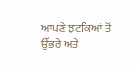ਆਪਣੇ ਝਟਕਿਆਂ ਤੋਂ ਉੱਭਰੇ ਅਤੇ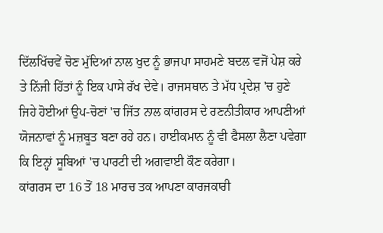ਦਿੱਲਖਿੱਚਵੇਂ ਚੋਣ ਮੁੱਦਿਆਂ ਨਾਲ ਖੁਦ ਨੂੰ ਭਾਜਪਾ ਸਾਹਮਣੇ ਬਦਲ ਵਜੋਂ ਪੇਸ਼ ਕਰੇ ਤੇ ਨਿੱਜੀ ਹਿੱਤਾਂ ਨੂੰ ਇਕ ਪਾਸੇ ਰੱਖ ਦੇਵੇ। ਰਾਜਸਥਾਨ ਤੇ ਮੱਧ ਪ੍ਰਦੇਸ਼ 'ਚ ਹੁਣੇ ਜਿਹੇ ਹੋਈਆਂ ਉਪ-ਚੋਣਾਂ 'ਚ ਜਿੱਤ ਨਾਲ ਕਾਂਗਰਸ ਦੇ ਰਣਨੀਤੀਕਾਰ ਆਪਣੀਆਂ ਯੋਜਨਾਵਾਂ ਨੂੰ ਮਜ਼ਬੂਤ ਬਣਾ ਰਹੇ ਹਨ। ਹਾਈਕਮਾਨ ਨੂੰ ਵੀ ਫੈਸਲਾ ਲੈਣਾ ਪਵੇਗਾ ਕਿ ਇਨ੍ਹਾਂ ਸੂਬਿਆਂ 'ਚ ਪਾਰਟੀ ਦੀ ਅਗਵਾਈ ਕੌਣ ਕਰੇਗਾ।
ਕਾਂਗਰਸ ਦਾ 16 ਤੋਂ 18 ਮਾਰਚ ਤਕ ਆਪਣਾ ਕਾਰਜਕਾਰੀ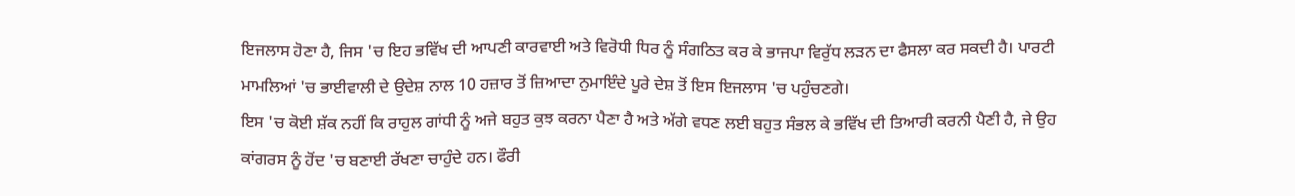ਇਜਲਾਸ ਹੋਣਾ ਹੈ, ਜਿਸ 'ਚ ਇਹ ਭਵਿੱਖ ਦੀ ਆਪਣੀ ਕਾਰਵਾਈ ਅਤੇ ਵਿਰੋਧੀ ਧਿਰ ਨੂੰ ਸੰਗਠਿਤ ਕਰ ਕੇ ਭਾਜਪਾ ਵਿਰੁੱਧ ਲੜਨ ਦਾ ਫੈਸਲਾ ਕਰ ਸਕਦੀ ਹੈ। ਪਾਰਟੀ ਮਾਮਲਿਆਂ 'ਚ ਭਾਈਵਾਲੀ ਦੇ ਉਦੇਸ਼ ਨਾਲ 10 ਹਜ਼ਾਰ ਤੋਂ ਜ਼ਿਆਦਾ ਨੁਮਾਇੰਦੇ ਪੂਰੇ ਦੇਸ਼ ਤੋਂ ਇਸ ਇਜਲਾਸ 'ਚ ਪਹੁੰਚਣਗੇ।
ਇਸ 'ਚ ਕੋਈ ਸ਼ੱਕ ਨਹੀਂ ਕਿ ਰਾਹੁਲ ਗਾਂਧੀ ਨੂੰ ਅਜੇ ਬਹੁਤ ਕੁਝ ਕਰਨਾ ਪੈਣਾ ਹੈ ਅਤੇ ਅੱਗੇ ਵਧਣ ਲਈ ਬਹੁਤ ਸੰਭਲ ਕੇ ਭਵਿੱਖ ਦੀ ਤਿਆਰੀ ਕਰਨੀ ਪੈਣੀ ਹੈ, ਜੇ ਉਹ ਕਾਂਗਰਸ ਨੂੰ ਹੋਂਦ 'ਚ ਬਣਾਈ ਰੱਖਣਾ ਚਾਹੁੰਦੇ ਹਨ। ਫੌਰੀ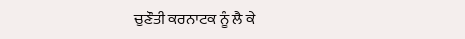ਚੁਣੌਤੀ ਕਰਨਾਟਕ ਨੂੰ ਲੈ ਕੇ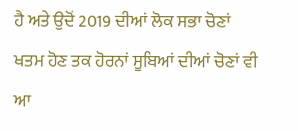ਹੈ ਅਤੇ ਉਦੋਂ 2019 ਦੀਆਂ ਲੋਕ ਸਭਾ ਚੋਣਾਂ ਖਤਮ ਹੋਣ ਤਕ ਹੋਰਨਾਂ ਸੂਬਿਆਂ ਦੀਆਂ ਚੋਣਾਂ ਵੀ ਆ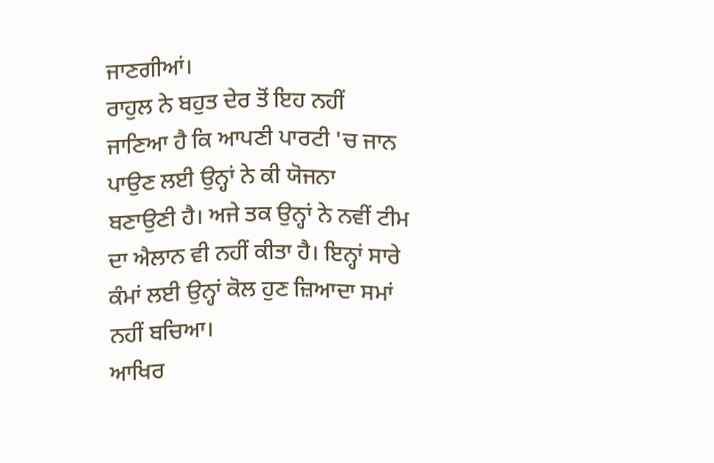ਜਾਣਗੀਆਂ।
ਰਾਹੁਲ ਨੇ ਬਹੁਤ ਦੇਰ ਤੋਂ ਇਹ ਨਹੀਂ ਜਾਣਿਆ ਹੈ ਕਿ ਆਪਣੀ ਪਾਰਟੀ 'ਚ ਜਾਨ ਪਾਉਣ ਲਈ ਉਨ੍ਹਾਂ ਨੇ ਕੀ ਯੋਜਨਾ ਬਣਾਉਣੀ ਹੈ। ਅਜੇ ਤਕ ਉਨ੍ਹਾਂ ਨੇ ਨਵੀਂ ਟੀਮ ਦਾ ਐਲਾਨ ਵੀ ਨਹੀਂ ਕੀਤਾ ਹੈ। ਇਨ੍ਹਾਂ ਸਾਰੇ ਕੰਮਾਂ ਲਈ ਉਨ੍ਹਾਂ ਕੋਲ ਹੁਣ ਜ਼ਿਆਦਾ ਸਮਾਂ ਨਹੀਂ ਬਚਿਆ।
ਆਖਿਰ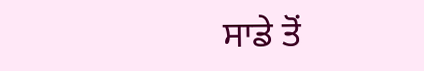ਸਾਡੇ ਤੋਂ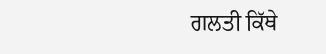ਗਲਤੀ ਕਿੱਥੇ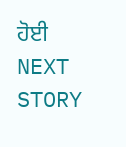ਹੋਈ
NEXT STORY